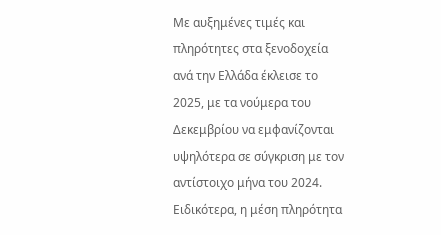Με αυξημένες τιμές και πληρότητες στα ξενοδοχεία ανά την Ελλάδα έκλεισε το 2025, με τα νούμερα του Δεκεμβρίου να εμφανίζονται υψηλότερα σε σύγκριση με τον αντίστοιχο μήνα του 2024.
Ειδικότερα, η μέση πληρότητα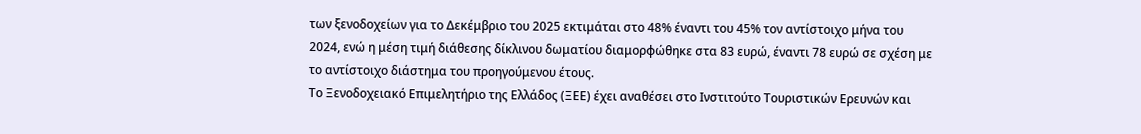των ξενοδοχείων για το Δεκέμβριο του 2025 εκτιμάται στο 48% έναντι του 45% τον αντίστοιχο μήνα του 2024, ενώ η μέση τιμή διάθεσης δίκλινου δωματίου διαμορφώθηκε στα 83 ευρώ, έναντι 78 ευρώ σε σχέση με το αντίστοιχο διάστημα του προηγούμενου έτους.
Το Ξενοδοχειακό Επιμελητήριο της Ελλάδος (ΞΕΕ) έχει αναθέσει στο Ινστιτούτο Τουριστικών Ερευνών και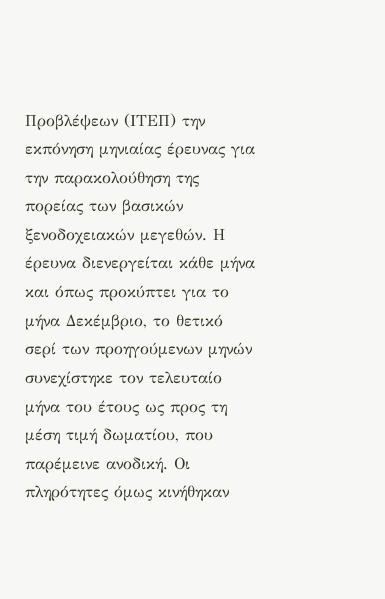Προβλέψεων (ΙΤΕΠ) την εκπόνηση μηνιαίας έρευνας για την παρακολούθηση της πορείας των βασικών ξενοδοχειακών μεγεθών. Η έρευνα διενεργείται κάθε μήνα και όπως προκύπτει για το μήνα Δεκέμβριο, το θετικό σερί των προηγούμενων μηνών συνεχίστηκε τον τελευταίο μήνα του έτους ως προς τη μέση τιμή δωματίου, που παρέμεινε ανοδική. Οι πληρότητες όμως κινήθηκαν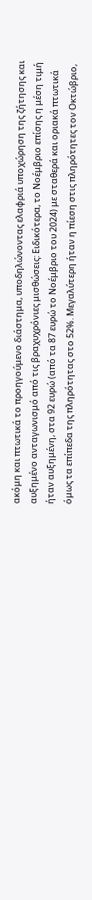ακόμη και πτωτικά το προηγούμενο διάστημα, υποδηλώνοντας ελαφριά υποχώρηση της ζήτησης και αυξημένο ανταγωνισμό από τις βραχυχρόνιες μισθώσεις: Ειδικότερα, το Νοέμβριο επίσης η μέση τιμή ήταν αυξημένη, στα 92 ευρώ (από τα 87 ευρώ το Νοέμβριο του 2024) με σταθερά και οριακά πτωτικά όμως τα επίπεδα της πληρότητας στο 52%. Μεγαλύτερη ήταν η πίεση στις πληρότητες τον Οκτώβριο,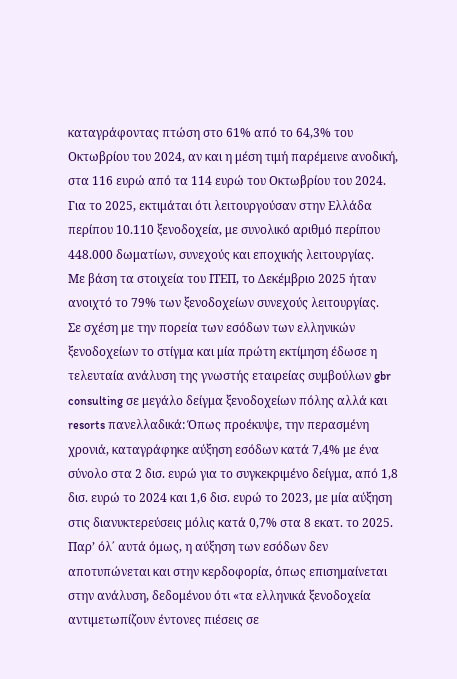καταγράφοντας πτώση στο 61% από το 64,3% του Οκτωβρίου του 2024, αν και η μέση τιμή παρέμεινε ανοδική, στα 116 ευρώ από τα 114 ευρώ του Οκτωβρίου του 2024.
Για το 2025, εκτιμάται ότι λειτουργούσαν στην Ελλάδα περίπου 10.110 ξενοδοχεία, με συνολικό αριθμό περίπου 448.000 δωματίων, συνεχούς και εποχικής λειτουργίας.
Με βάση τα στοιχεία του ΙΤΕΠ, το Δεκέμβριο 2025 ήταν ανοιχτό το 79% των ξενοδοχείων συνεχούς λειτουργίας.
Σε σχέση με την πορεία των εσόδων των ελληνικών ξενοδοχείων το στίγμα και μία πρώτη εκτίμηση έδωσε η τελευταία ανάλυση της γνωστής εταιρείας συμβούλων gbr consulting σε μεγάλο δείγμα ξενοδοχείων πόλης αλλά και resorts πανελλαδικά: Όπως προέκυψε, την περασμένη χρονιά, καταγράφηκε αύξηση εσόδων κατά 7,4% με ένα σύνολο στα 2 δισ. ευρώ για το συγκεκριμένο δείγμα, από 1,8 δισ. ευρώ το 2024 και 1,6 δισ. ευρώ το 2023, με μία αύξηση στις διανυκτερεύσεις μόλις κατά 0,7% στα 8 εκατ. το 2025. Παρ’ όλ΄ αυτά όμως, η αύξηση των εσόδων δεν αποτυπώνεται και στην κερδοφορία, όπως επισημαίνεται στην ανάλυση, δεδομένου ότι «τα ελληνικά ξενοδοχεία αντιμετωπίζουν έντονες πιέσεις σε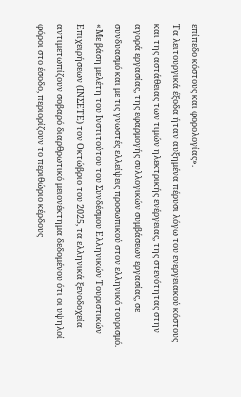επίπεδο κόστους και φορολογίας».
Τα λειτουργικά έξοδα ήταν αυξημένα πέρυσι λόγω του ενεργειακού κόστους και της αστάθειας των τιμών ηλεκτρικής ενέργειας, της στενότητας στην αγορά εργασίας, της εφαρμογής συλλογικών συμβάσεων εργασίας, σε συνδυασμό και με τις γνωστές ελλείψεις προσωπικού στον ελληνικό τουρισμό. «Με βάση μελέτη του Ινστιτούτου του Συνδέσμου Ελληνικών Τουριστικών Επιχειρήσεων (ΙΝΣΕΤΕ) τον Οκτώβριο του 2025, τα ελληνικά ξενοδοχεία αντιμετωπίζουν σοβαρό διαρθρωτικό μειονέκτημα δεδομένου ότι οι υψηλοί φόροι στο έσοδο, περιορίζουν το περιθώριο κέρδους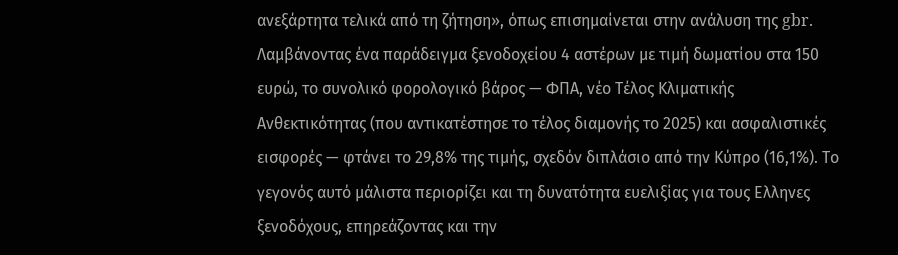ανεξάρτητα τελικά από τη ζήτηση», όπως επισημαίνεται στην ανάλυση της gbr.
Λαμβάνοντας ένα παράδειγμα ξενοδοχείου 4 αστέρων με τιμή δωματίου στα 150 ευρώ, το συνολικό φορολογικό βάρος — ΦΠΑ, νέο Τέλος Κλιματικής Ανθεκτικότητας (που αντικατέστησε το τέλος διαμονής το 2025) και ασφαλιστικές εισφορές — φτάνει το 29,8% της τιμής, σχεδόν διπλάσιο από την Κύπρο (16,1%). Το γεγονός αυτό μάλιστα περιορίζει και τη δυνατότητα ευελιξίας για τους Ελληνες ξενοδόχους, επηρεάζοντας και την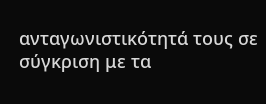ανταγωνιστικότητά τους σε σύγκριση με τα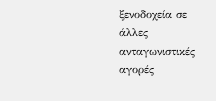ξενοδοχεία σε άλλες ανταγωνιστικές αγορές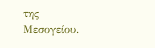της Μεσογείου.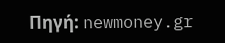Πηγή: newmoney.gr